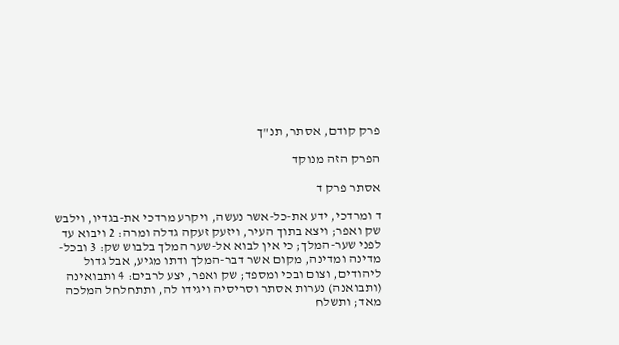פרק קודם, אסתר, תנ"ך

הפרק הזה מנוקד

אסתר פרק ד

ד ומרדכי, ידע את-כל-אשר נעשה, ויקרע מרדכי את-בגדיו, וילבש שק ואפר; ויצא בתוך העיר, ויזעק זעקה גדלה ומרה: 2 ויבוא עד לפני שער-המלך; כי אין לבוא אל-שער המלך בלבוש שק: 3 ובכל-מדינה ומדינה, מקום אשר דבר-המלך ודתו מגיע, אבל גדול ליהודים, וצום ובכי ומספד; שק ואפר, יצע לרבים: 4 ותבואינה (ותבואנה) נערות אסתר וסריסיה ויגידו לה, ותתחלחל המלכה מאד; ותשלח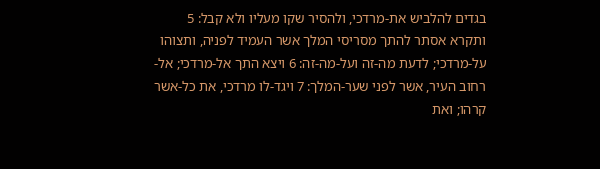בגדים להלביש את-מרדכי, ולהסיר שקו מעליו ולא קבל: 5 ותקרא אסתר להתך מסריסי המלך אשר העמיד לפניה, ותצוהו על-מרדכי; לדעת מה-זה ועל-מה-זה: 6 ויצא התך אל-מרדכי; אל-רחוב העיר, אשר לפני שער-המלך: 7 ויגד-לו מרדכי, את כל-אשר קרהו; ואת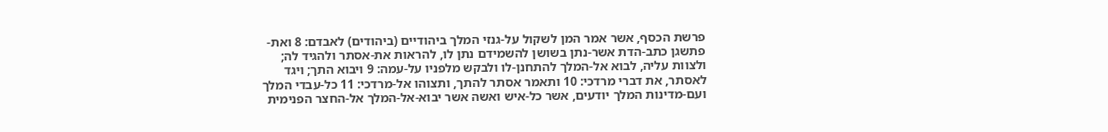פרשת הכסף, אשר אמר המן לשקול על-גנזי המלך ביהודיים (ביהודים) לאבדם: 8 ואת-פתשגן כתב-הדת אשר-נתן בשושן להשמידם נתן לו, להראות את-אסתר ולהגיד לה; ולצוות עליה, לבוא אל-המלך להתחנן-לו ולבקש מלפניו על-עמה: 9 ויבוא התך; ויגד לאסתר, את דברי מרדכי: 10 ותאמר אסתר להתך, ותצוהו אל-מרדכי: 11 כל-עבדי המלך ועם-מדינות המלך יודעים, אשר כל-איש ואשה אשר יבוא-אל-המלך אל-החצר הפנימית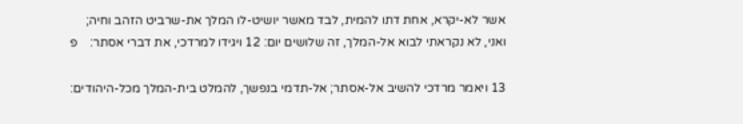אשר לא-יקרא, אחת דתו להמית, לבד מאשר יושיט-לו המלך את-שרביט הזהב וחיה; ואני, לא נקראתי לבוא אל-המלך, זה שלושים יום: 12 ויגידו למרדכי, את דברי אסתר:    פ

13 ויאמר מרדכי להשיב אל-אסתר; אל-תדמי בנפשך, להמלט בית-המלך מכל-היהודים: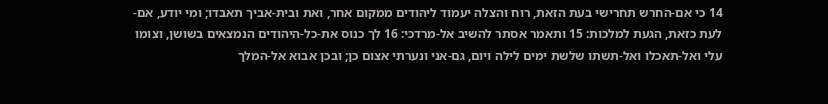14 כי אם-החרש תחרישי בעת הזאת, רוח והצלה יעמוד ליהודים ממקום אחר, ואת ובית-אביך תאבדו; ומי יודע, אם-לעת כזאת, הגעת למלכות: 15 ותאמר אסתר להשיב אל-מרדכי: 16 לך כנוס את-כל-היהודים הנמצאים בשושן, וצומו עלי ואל-תאכלו ואל-תשתו שלשת ימים לילה ויום, גם-אני ונערתי אצום כן; ובכן אבוא אל-המלך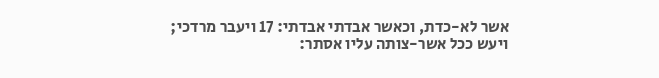אשר לא-כדת, וכאשר אבדתי אבדתי: 17 ויעבר מרדכי; ויעש ככל אשר-צותה עליו אסתר: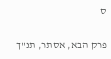ס

פרק הבא, אסתר, תנ"ך